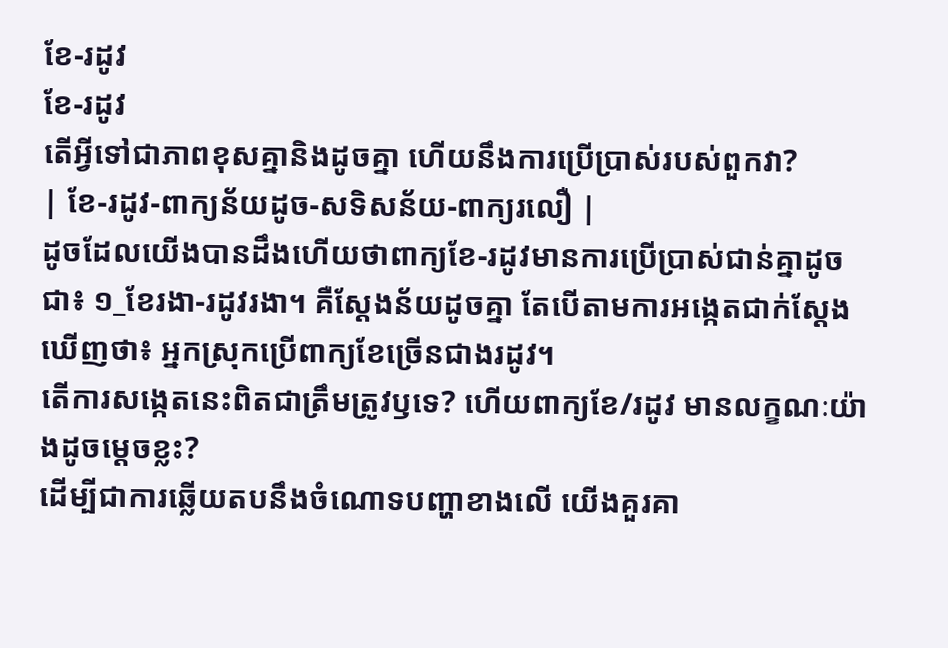ខែ-រដូវ
ខែ-រដូវ
តើអ្វីទៅជាភាពខុសគ្នានិងដូចគ្នា ហើយនឹងការប្រើប្រាស់របស់ពួកវា?
| ខែ-រដូវ-ពាក្យន័យដូច-សទិសន័យ-ពាក្យរលឿ |
ដូចដែលយើងបានដឹងហើយថាពាក្យខែ-រដូវមានការប្រើប្រាស់ជាន់គ្នាដូចជា៖ ១_ខែរងា-រដូវរងា។ គឺស្ដែងន័យដូចគ្នា តែបើតាមការអង្កេតជាក់ស្ដែងឃើញថា៖ អ្នកស្រុកប្រើពាក្យខែច្រើនជាងរដូវ។
តើការសង្កេតនេះពិតជាត្រឹមត្រូវឫទេ? ហើយពាក្យខែ/រដូវ មានលក្ខណៈយ៉ាងដូចម្ដេចខ្លះ?
ដើម្បីជាការឆ្លើយតបនឹងចំណោទបញ្ហាខាងលើ យើងគួរគា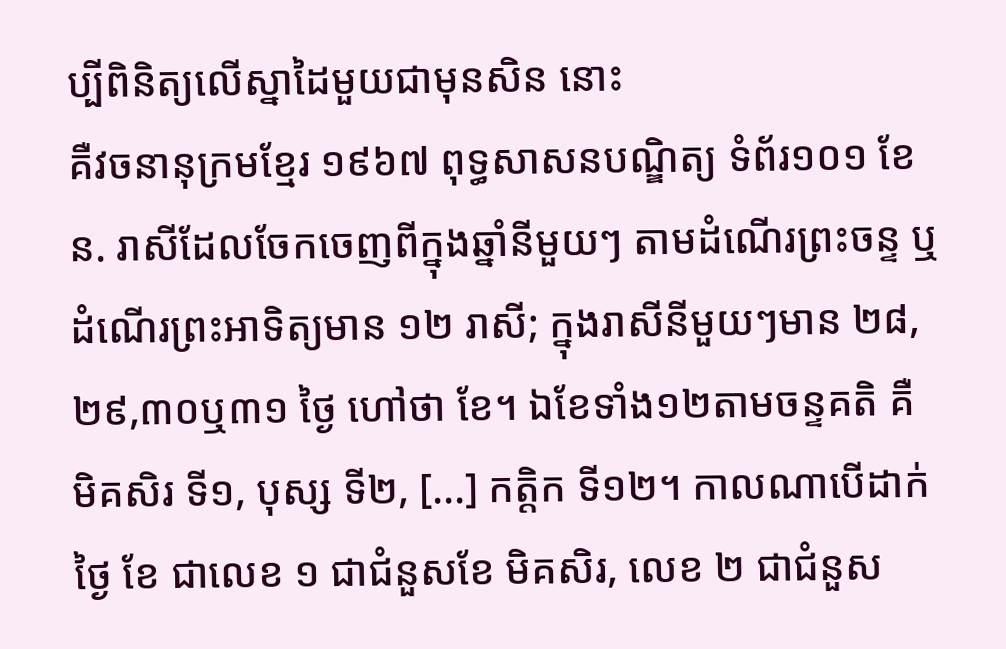ប្បីពិនិត្យលើស្នាដៃមួយជាមុនសិន នោះ
គឺវចនានុក្រមខ្មែរ ១៩៦៧ ពុទ្ធសាសនបណ្ឌិត្យ ទំព័រ១០១ ខែ ន. រាសីដែលចែកចេញពីក្នុងឆ្នាំនីមួយៗ តាមដំណើរព្រះចន្ទ ឬ ដំណើរព្រះអាទិត្យមាន ១២ រាសី; ក្នុងរាសីនីមួយៗមាន ២៨,២៩,៣០ឬ៣១ ថ្ងៃ ហៅថា ខែ។ ឯខែទាំង១២តាមចន្ទគតិ គឺ មិគសិរ ទី១, បុស្ស ទី២, [...] កត្តិក ទី១២។ កាលណាបើដាក់ថ្ងៃ ខែ ជាលេខ ១ ជាជំនួសខែ មិគសិរ, លេខ ២ ជាជំនួស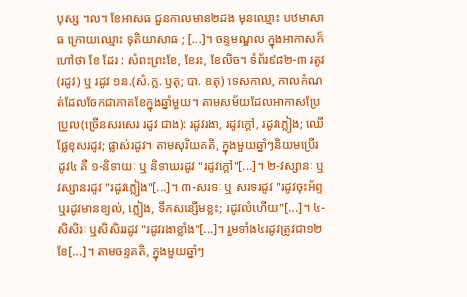បុស្ស ។ល។ ខែអាសធ ជួនកាលមាន២ដង មុនឈ្មោះ បឋមាសាធ ក្រោយឈ្មោះ ទុតិយាសាធ ; [...]។ ចន្ទមណ្ឌល ក្នុងអាកាសក៏ហៅថា ខែ ដែរ : សំពះព្រះខែ, ខែរះ, ខែលិច។ ទំព័រ៩៨២-៣ រតូវ(រដូវ) ឬ រដូវ ១ន.(សំ.ក្ល. ឫតុ; បា. ឧតុ) ទេសកាល, កាលកំណត់ដែលចែកជាភាគខែក្នុងឆ្នាំមួយ។ តាមសម័យដែលអាកាសប្រែប្រួល(ច្រើនសរសេរ រដូវ ជាង): រដូវរងា, រដូវក្ដៅ, រដូវភ្លៀង; ឈើផ្លែខុសរដូវ; ផ្លាស់រដូវ។ តាមសុរិយគតិ, ក្នុងមួយឆ្នាំៗនិយមប្រើរដូវ៤ គឺ ១-និទាយៈ ឬ និទាឃរដូវ "រដូវក្ដៅ"[...]។ ២-វស្សានៈ ឬ វស្សានរដូវ "រដូវភ្លៀង"[...]។ ៣-សរទៈ ឬ សរទរដូវ "រដូវចុះអ័ព្ទ ឬរដូវមានខ្យល់, ភ្លៀង, ទឹកសន្សើមខ្លះ; រដូវលំហើយ"[...]។ ៤-សិសិរៈ ឬសិសិររដូវ "រដូវរងាខ្លាំង"[...]។ រួមទាំង៤រដូវត្រូវជា១២ខែ[...]។ តាមចន្ទគតិ, ក្នុងមួយឆ្នាំៗ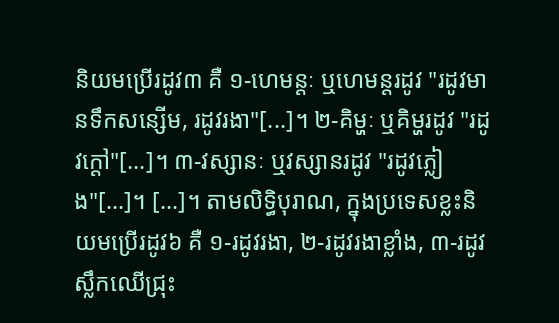និយមប្រើរដូវ៣ គឺ ១-ហេមន្តៈ ឬហេមន្តរដូវ "រដូវមានទឹកសន្សើម, រដូវរងា"[...]។ ២-គិម្ហៈ ឬគិម្ហរដូវ "រដូវក្ដៅ"[...]។ ៣-វស្សានៈ ឬវស្សានរដូវ "រដូវភ្លៀង"[...]។ [...]។ តាមលិទ្ធិបុរាណ, ក្នុងប្រទេសខ្លះនិយមប្រើរដូវ៦ គឺ ១-រដូវរងា, ២-រដូវរងាខ្លាំង, ៣-រដូវស្លឹកឈើជ្រុះ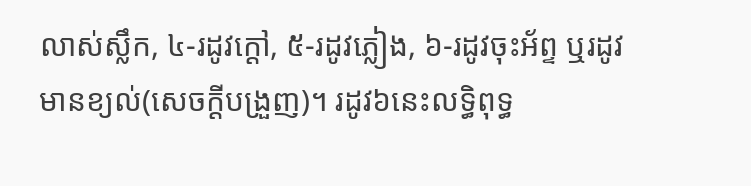លាស់ស្លឹក, ៤-រដូវក្ដៅ, ៥-រដូវភ្លៀង, ៦-រដូវចុះអ័ព្ទ ឬរដូវមានខ្យល់(សេចក្ដីបង្រួញ)។ រដូវ៦នេះលទ្ធិពុទ្ធ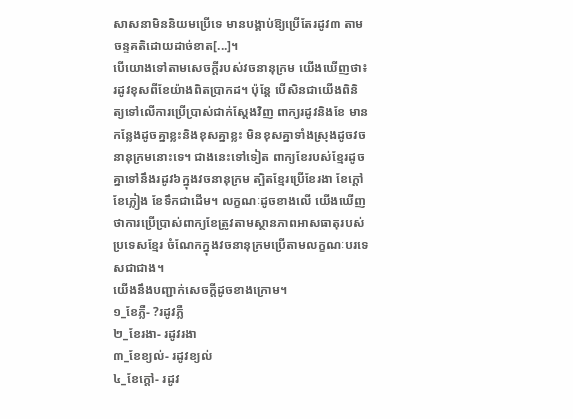សាសនាមិននិយមប្រើទេ មានបង្គាប់ឱ្យប្រើតែរដូវ៣ តាមចន្ទគតិដោយដាច់ខាត[...]។
បើយោងទៅតាមសេចក្ដីរបស់វចនានុក្រម យើងឃើញថា៖រដូវខុសពីខែយ៉ាងពិតប្រាកដ។ ប៉ុន្តែ បើសិនជាយើងពិនិត្យទៅលើការប្រើប្រាស់ជាក់ស្ដែងវិញ ពាក្យរដូវនិងខែ មានកន្លែងដូចគ្នាខ្លះនិងខុសគ្នាខ្លះ មិនខុសគ្នាទាំងស្រុងដូចវចនានុក្រមនោះទេ។ ជាងនេះទៅទៀត ពាក្យខែរបស់ខ្មែរដូចគ្នាទៅនឹងរដូវ៦ក្នុងវចនានុក្រម ត្បិតខ្មែរប្រើខែរងា ខែក្ដៅ ខែភ្លៀង ខែទឹកជាដើម។ លក្ខណៈដូចខាងលើ យើងឃើញថាការប្រើប្រាស់ពាក្យខែត្រូវតាមស្ថានភាពអាសធាតុរបស់ប្រទេសខ្មែរ ចំណែកក្នុងវចនានុក្រមប្រើតាមលក្ខណៈបរទេសជាជាង។
យើងនឹងបញ្ជាក់សេចក្ដីដូចខាងក្រោម។
១_ខែភ្លឺ- ?រដូវភ្លឺ
២_ខែរងា- រដូវរងា
៣_ខែខ្យល់- រដូវខ្យល់
៤_ខែក្ដៅ- រដូវ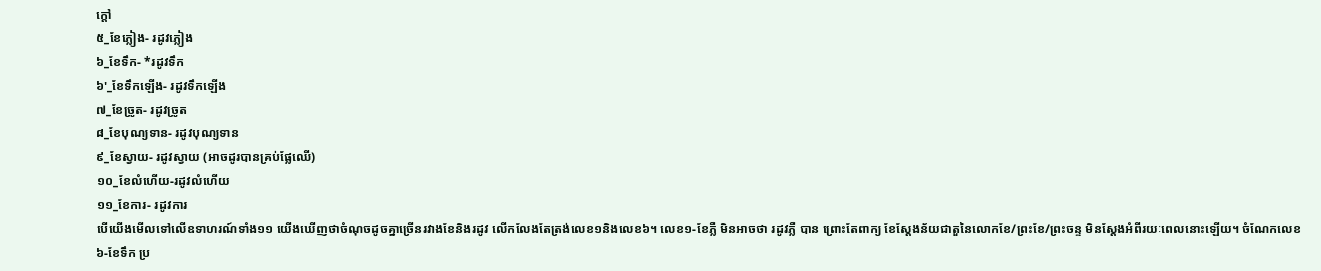ក្ដៅ
៥_ខែភ្លៀង- រដូវភ្លៀង
៦_ខែទឹក- *រដូវទឹក
៦'_ខែទឹកឡើង- រដូវទឹកឡើង
៧_ខែច្រូត- រដូវច្រូត
៨_ខែបុណ្យទាន- រដូវបុណ្យទាន
៩_ខែស្វាយ- រដូវស្វាយ (អាចដូរបានគ្រប់ផ្លែឈើ)
១០_ខែលំហើយ-រដូវលំហើយ
១១_ខែការ- រដូវការ
បើយើងមើលទៅលើឧទាហរណ៍ទាំង១១ យើងឃើញថាចំណុចដូចគ្នាច្រើនរវាងខែនិងរដូវ លើកលែងតែត្រង់លេខ១និងលេខ៦។ លេខ១-ខែភ្លឺ មិនអាចថា រដូវភ្លឺ បាន ព្រោះតែពាក្យ ខែស្ដែងន័យជាតួនៃលោកខែ/ព្រះខែ/ព្រះចន្ទ មិនស្ដែងអំពីរយៈពេលនោះឡើយ។ ចំណែកលេខ៦-ខែទឹក ប្រ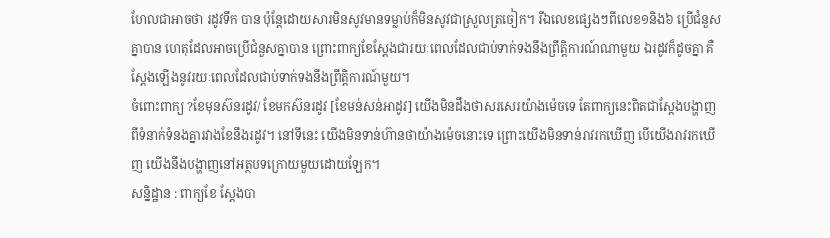ហែលជាអាចថា រដូវទឹក បាន ប៉ុន្តែដោយសារមិនសូវមានទម្លាប់ក៏មិនសូវជាស្រួលត្រចៀក។ រីឯលេខផ្សេងៗពីលេខ១និង៦ ប្រើជំនួសគ្នាបាន ហេតុដែលអាចប្រើជំនួសគ្នាបាន ព្រោះពាក្យខែស្ដែងជារយៈពេលដែលជាប់ទាក់ទងនឹងព្រឹត្តិការណ៍ណាមួយ ឯរដូវក៏ដូចគ្នា គឺស្ដែងឡើងនូវរយៈពេលដែលជាប់ទាក់ទងនឹងព្រឹត្តិការណ៍មួយ។
ចំពោះពាក្យ ?ខែមុនស៊នរដូវ/ ខែមកស៊នរដូវ [ខែមន់សន់អាដូវ] យើងមិនដឹងថាសរសេរយ៉ាងម៉េចទេ តែពាក្យនេះពិតជាស្ដែងបង្ហាញពីទំនាក់ទំនងគ្នារវាងខែនឹងរដូវ។ នៅទីនេះ យើងមិនទាន់ហ៊ានថាយ៉ាងម៉េចនោះទេ ព្រោះយើងមិនទាន់រាវរកឃើញ បើយើងរាវរកឃើញ យើងនឹងបង្ហាញនៅអត្ថបទក្រោយមួយដោយឡែក។
សន្និដ្ឋាន : ពាក្យខែ ស្ដែងបា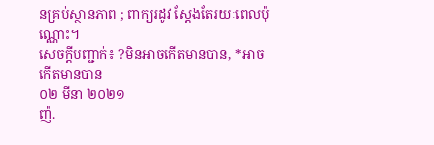នគ្រប់ស្ថានភាព ; ពាក្យរដូវ ស្ដែងតែរយៈពេលប៉ុណ្ណោះ។
សេចក្ដីបញ្ជាក់៖ ?មិនអាចកើតមានបាន, *អាចកើតមានបាន
០២ មីនា ២០២១
ញ៉.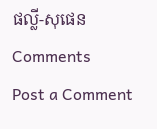ផល្លី-សុផេន
Comments
Post a Comment